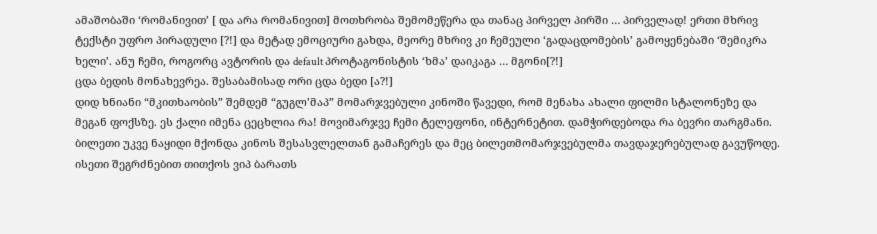ამაშობაში ‘რომანივით’ [ და არა რომანივით] მოთხრობა შემომეწერა და თანაც პირველ პირში … პირველად! ერთი მხრივ ტექსტი უფრო პირადული [?!] და მეტად ემოციური გახდა, მეორე მხრივ კი ჩემეული ‘გადაცდომების’ გამოყენებაში ‘შემიკრა ხელი’. ანუ ჩემი, როგორც ავტორის და default პროტაგონისტის ‘ხმა’ დაიკაგა … მგონი[?!]
ცდა ბედის მონახევრეა. შესაბამისად ორი ცდა ბედი [ა?!]
დიდ ხნიანი “მკითხაობის” შემდემ “გუგლ’მაპ” მომარჯვებული კინოში წავედი, რომ მენახა ახალი ფილმი სტალონეზე და მეგან ფოქსზე. ეს ქალი იმენა ცეცხლია რა! მოვიმარჯვე ჩემი ტელეფონი, ინტერნეტით. დამჭირდებოდა რა ბევრი თარგმანი. ბილეთი უკვე ნაყიდი მქონდა კინოს შესასვლელთან გამაჩერეს და მეც ბილეთმომარჯვებულმა თავდაჯერებულად გავუწოდე. ისეთი შეგრძნებით თითქოს ვიპ ბარათს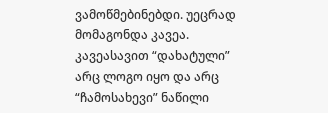ვამოწმებინებდი. უეცრად მომაგონდა კავეა. კავეასავით “დახატული” არც ლოგო იყო და არც “ჩამოსახევი” ნაწილი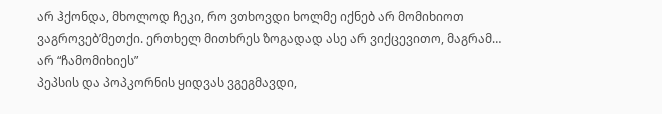არ ჰქონდა, მხოლოდ ჩეკი, რო ვთხოვდი ხოლმე იქნებ არ მომიხიოთ ვაგროვებ’მეთქი. ერთხელ მითხრეს ზოგადად ასე არ ვიქცევითო, მაგრამ… არ “ჩამომიხიეს”
პეპსის და პოპკორნის ყიდვას ვგეგმავდი,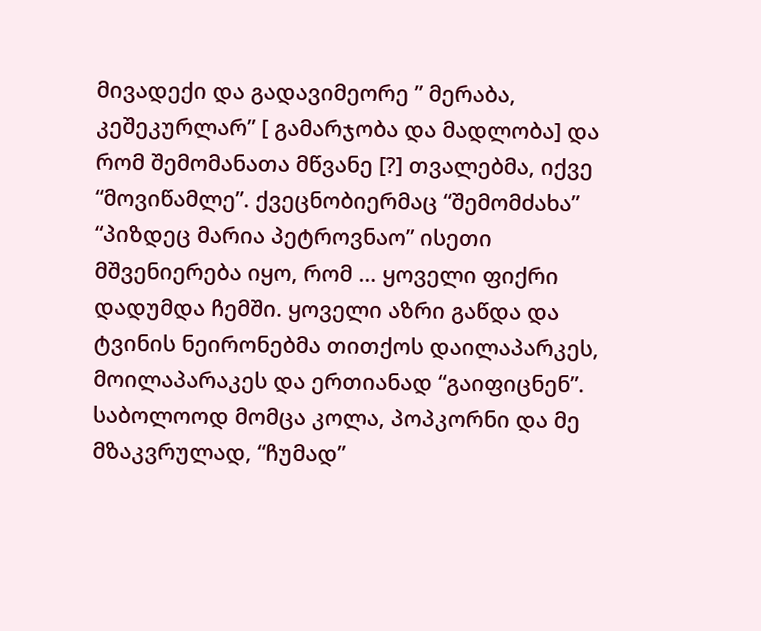მივადექი და გადავიმეორე ” მერაბა, კეშეკურლარ” [ გამარჯობა და მადლობა] და რომ შემომანათა მწვანე [?] თვალებმა, იქვე “მოვიწამლე”. ქვეცნობიერმაც “შემომძახა” “პიზდეც მარია პეტროვნაო” ისეთი მშვენიერება იყო, რომ … ყოველი ფიქრი დადუმდა ჩემში. ყოველი აზრი გაწდა და ტვინის ნეირონებმა თითქოს დაილაპარკეს, მოილაპარაკეს და ერთიანად “გაიფიცნენ”.
საბოლოოდ მომცა კოლა, პოპკორნი და მე მზაკვრულად, “ჩუმად”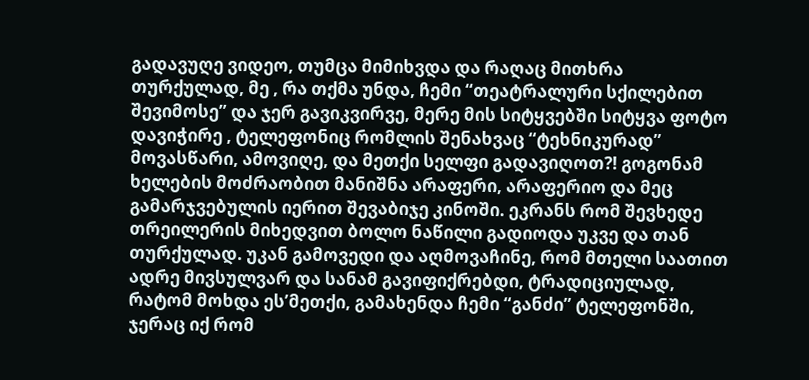გადავუღე ვიდეო, თუმცა მიმიხვდა და რაღაც მითხრა თურქულად, მე , რა თქმა უნდა, ჩემი “თეატრალური სქილებით შევიმოსე” და ჯერ გავიკვირვე, მერე მის სიტყვებში სიტყვა ფოტო დავიჭირე , ტელეფონიც რომლის შენახვაც “ტეხნიკურად” მოვასწარი, ამოვიღე, და მეთქი სელფი გადავიღოთ?! გოგონამ ხელების მოძრაობით მანიშნა არაფერი, არაფერიო და მეც გამარჯვებულის იერით შევაბიჯე კინოში. ეკრანს რომ შევხედე თრეილერის მიხედვით ბოლო ნაწილი გადიოდა უკვე და თან თურქულად. უკან გამოვედი და აღმოვაჩინე, რომ მთელი საათით ადრე მივსულვარ და სანამ გავიფიქრებდი, ტრადიციულად, რატომ მოხდა ეს’მეთქი, გამახენდა ჩემი “განძი” ტელეფონში, ჯერაც იქ რომ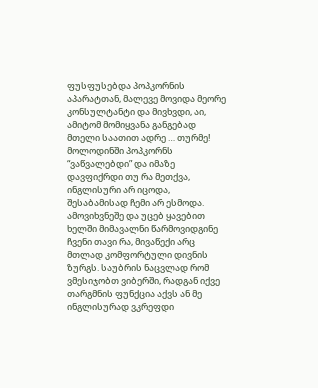ფუსფუსებდა პოპკორნის აპარატთან, მალევე მოვიდა მეორე კონსულტანტი და მივხვდი, აი, ამიტომ მომიყვანა განგებად მთელი საათით ადრე … თურმე!
მოლოდინში პოპკორნს “ვაწვალებდი” და იმაზე დავფიქრდი თუ რა მეთქვა, ინგლისური არ იცოდა, შესაბამისად ჩემი არ ესმოდა. ამოვიხვნეშე და უცებ ყავებით ხელში მიმავალნი წარმოვიდგინე ჩვენი თავი რა, მივაწექი არც მთლად კომფორტული დივნის ზურგს. საუბრის ნაცვლად რომ ვმესიჯობთ ვიბერში, რადგან იქვე თარგმნის ფუნქცია აქვს ან მე ინგლისურად ვკრეფდი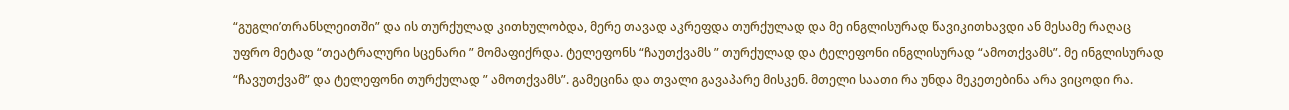“გუგლი’თრანსლეითში” და ის თურქულად კითხულობდა, მერე თავად აკრეფდა თურქულად და მე ინგლისურად წავიკითხავდი ან მესამე რაღაც უფრო მეტად “თეატრალური სცენარი ” მომაფიქრდა. ტელეფონს “ჩაუთქვამს ” თურქულად და ტელეფონი ინგლისურად “ამოთქვამს”. მე ინგლისურად “ჩავუთქვამ” და ტელეფონი თურქულად ” ამოთქვამს”. გამეცინა და თვალი გავაპარე მისკენ. მთელი საათი რა უნდა მეკეთებინა არა ვიცოდი რა.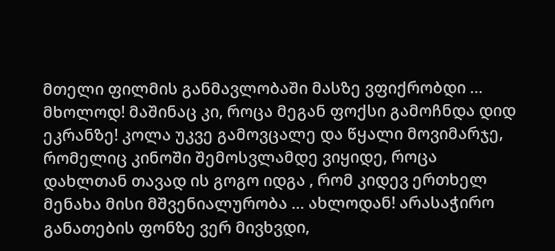მთელი ფილმის განმავლობაში მასზე ვფიქრობდი … მხოლოდ! მაშინაც კი, როცა მეგან ფოქსი გამოჩნდა დიდ ეკრანზე! კოლა უკვე გამოვცალე და წყალი მოვიმარჯე, რომელიც კინოში შემოსვლამდე ვიყიდე, როცა დახლთან თავად ის გოგო იდგა , რომ კიდევ ერთხელ მენახა მისი მშვენიალურობა … ახლოდან! არასაჭირო განათების ფონზე ვერ მივხვდი,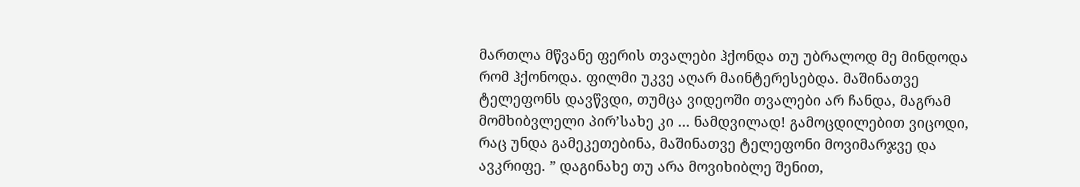მართლა მწვანე ფერის თვალები ჰქონდა თუ უბრალოდ მე მინდოდა რომ ჰქონოდა. ფილმი უკვე აღარ მაინტერესებდა. მაშინათვე ტელეფონს დავწვდი, თუმცა ვიდეოში თვალები არ ჩანდა, მაგრამ მომხიბვლელი პირ’სახე კი … ნამდვილად! გამოცდილებით ვიცოდი, რაც უნდა გამეკეთებინა, მაშინათვე ტელეფონი მოვიმარჯვე და ავკრიფე. ” დაგინახე თუ არა მოვიხიბლე შენით,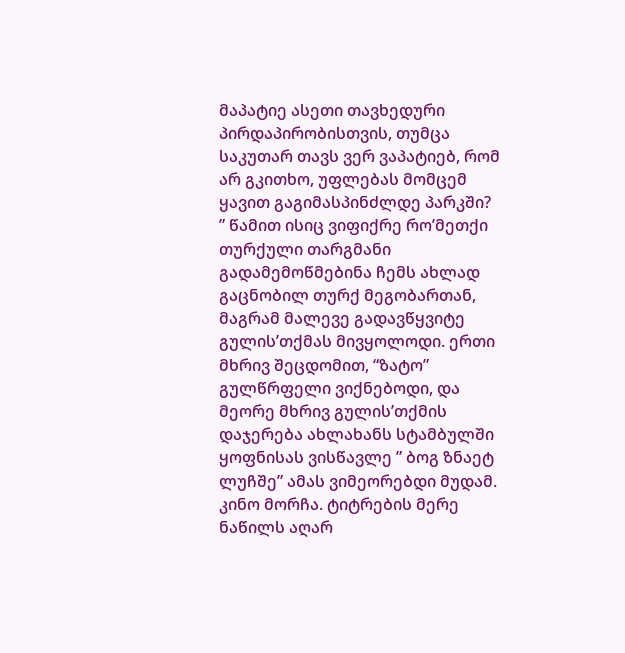მაპატიე ასეთი თავხედური პირდაპირობისთვის, თუმცა საკუთარ თავს ვერ ვაპატიებ, რომ არ გკითხო, უფლებას მომცემ ყავით გაგიმასპინძლდე პარკში? ” წამით ისიც ვიფიქრე რო’მეთქი თურქული თარგმანი გადამემოწმებინა ჩემს ახლად გაცნობილ თურქ მეგობართან, მაგრამ მალევე გადავწყვიტე გულის’თქმას მივყოლოდი. ერთი მხრივ შეცდომით, “ზატო” გულწრფელი ვიქნებოდი, და მეორე მხრივ გულის’თქმის დაჯერება ახლახანს სტამბულში ყოფნისას ვისწავლე ” ბოგ ზნაეტ ლუჩშე” ამას ვიმეორებდი მუდამ.
კინო მორჩა. ტიტრების მერე ნაწილს აღარ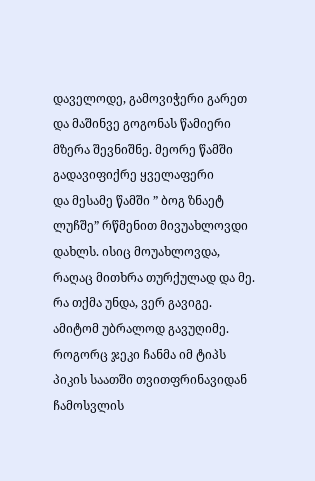დაველოდე, გამოვიჭერი გარეთ და მაშინვე გოგონას წამიერი მზერა შევნიშნე. მეორე წამში გადავიფიქრე ყველაფერი
და მესამე წამში ” ბოგ ზნაეტ ლუჩშე” რწმენით მივუახლოვდი დახლს. ისიც მოუახლოვდა, რაღაც მითხრა თურქულად და მე. რა თქმა უნდა, ვერ გავიგე. ამიტომ უბრალოდ გავუღიმე. როგორც ჯეკი ჩანმა იმ ტიპს პიკის საათში თვითფრინავიდან ჩამოსვლის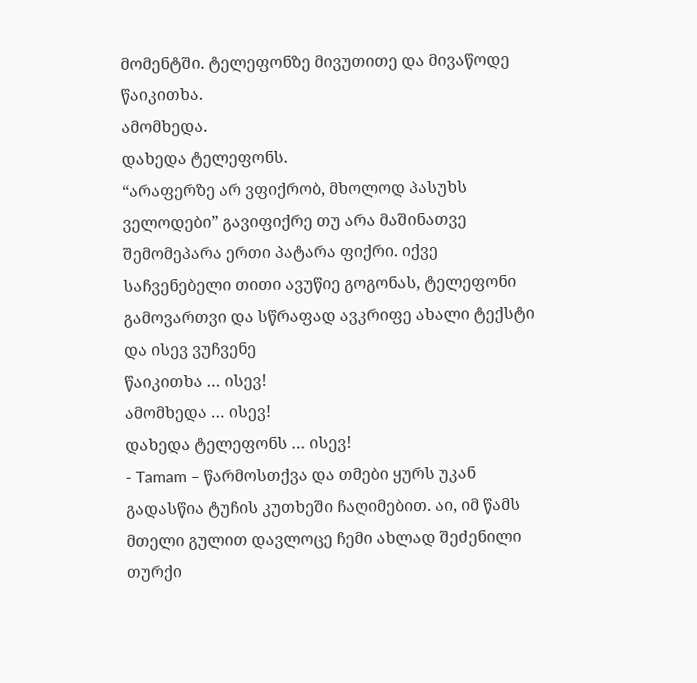მომენტში. ტელეფონზე მივუთითე და მივაწოდე
წაიკითხა.
ამომხედა.
დახედა ტელეფონს.
“არაფერზე არ ვფიქრობ, მხოლოდ პასუხს ველოდები” გავიფიქრე თუ არა მაშინათვე შემომეპარა ერთი პატარა ფიქრი. იქვე საჩვენებელი თითი ავუწიე გოგონას, ტელეფონი გამოვართვი და სწრაფად ავკრიფე ახალი ტექსტი და ისევ ვუჩვენე
წაიკითხა … ისევ!
ამომხედა … ისევ!
დახედა ტელეფონს … ისევ!
- Tamam – წარმოსთქვა და თმები ყურს უკან გადასწია ტუჩის კუთხეში ჩაღიმებით. აი, იმ წამს მთელი გულით დავლოცე ჩემი ახლად შეძენილი თურქი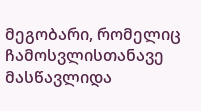მეგობარი, რომელიც ჩამოსვლისთანავე მასწავლიდა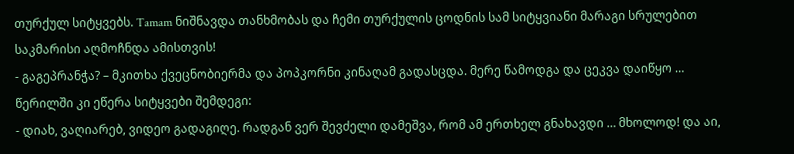თურქულ სიტყვებს. Tamam ნიშნავდა თანხმობას და ჩემი თურქულის ცოდნის სამ სიტყვიანი მარაგი სრულებით საკმარისი აღმოჩნდა ამისთვის!
- გაგეპრანჭა? – მკითხა ქვეცნობიერმა და პოპკორნი კინაღამ გადასცდა. მერე წამოდგა და ცეკვა დაიწყო … წერილში კი ეწერა სიტყვები შემდეგი:
- დიახ, ვაღიარებ, ვიდეო გადაგიღე. რადგან ვერ შევძელი დამეშვა, რომ ამ ერთხელ გნახავდი … მხოლოდ! და აი,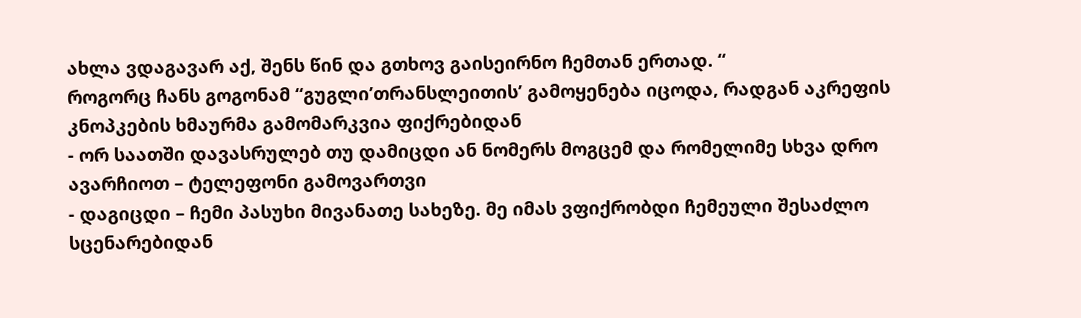ახლა ვდაგავარ აქ, შენს წინ და გთხოვ გაისეირნო ჩემთან ერთად. “
როგორც ჩანს გოგონამ “გუგლი’თრანსლეითის’ გამოყენება იცოდა, რადგან აკრეფის კნოპკების ხმაურმა გამომარკვია ფიქრებიდან
- ორ საათში დავასრულებ თუ დამიცდი ან ნომერს მოგცემ და რომელიმე სხვა დრო ავარჩიოთ – ტელეფონი გამოვართვი
- დაგიცდი – ჩემი პასუხი მივანათე სახეზე. მე იმას ვფიქრობდი ჩემეული შესაძლო სცენარებიდან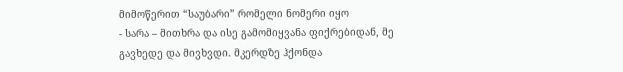მიმოწერით “საუბარი” რომელი ნომერი იყო
- სარა – მითხრა და ისე გამომიყვანა ფიქრებიდან, მე გავხედე და მივხვდი. მკერდზე ჰქონდა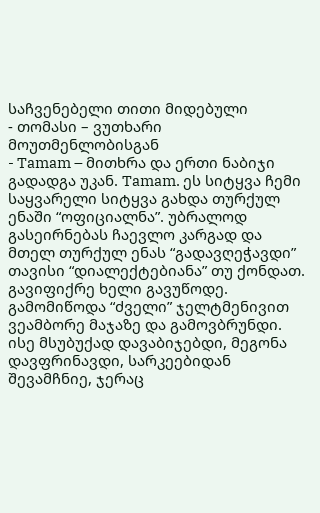საჩვენებელი თითი მიდებული
- თომასი – ვუთხარი მოუთმენლობისგან
- Tamam – მითხრა და ერთი ნაბიჯი გადადგა უკან. Tamam. ეს სიტყვა ჩემი საყვარელი სიტყვა გახდა თურქულ ენაში “ოფიციალნა”. უბრალოდ გასეირნებას ჩაევლო კარგად და მთელ თურქულ ენას “გადავღეჭავდი” თავისი “დიალექტებიანა” თუ ქონდათ. გავიფიქრე ხელი გავუწოდე. გამომიწოდა “ძველი” ჯელტმენივით ვეამბორე მაჯაზე და გამოვბრუნდი. ისე მსუბუქად დავაბიჯებდი, მეგონა დავფრინავდი, სარკეებიდან შევამჩნიე, ჯერაც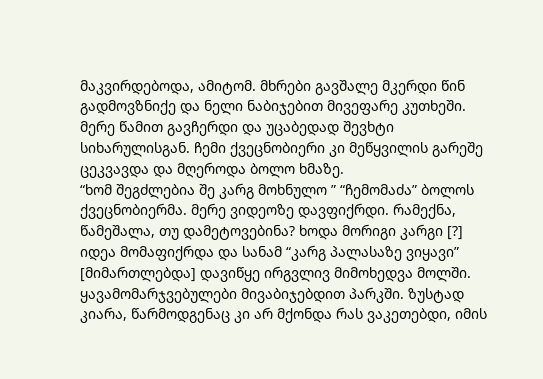მაკვირდებოდა, ამიტომ. მხრები გავშალე მკერდი წინ გადმოვზნიქე და ნელი ნაბიჯებით მივეფარე კუთხეში. მერე წამით გავჩერდი და უცაბედად შევხტი სიხარულისგან. ჩემი ქვეცნობიერი კი მეწყვილის გარეშე ცეკვავდა და მღეროდა ბოლო ხმაზე.
“ხომ შეგძლებია შე კარგ მოხნულო ” “ჩემომაძა” ბოლოს ქვეცნობიერმა. მერე ვიდეოზე დავფიქრდი. რამექნა, წამეშალა, თუ დამეტოვებინა? ხოდა მორიგი კარგი [?] იდეა მომაფიქრდა და სანამ “კარგ პალასაზე ვიყავი” [მიმართლებდა] დავიწყე ირგვლივ მიმოხედვა მოლში.
ყავამომარჯვებულები მივაბიჯებდით პარკში. ზუსტად კიარა, წარმოდგენაც კი არ მქონდა რას ვაკეთებდი, იმის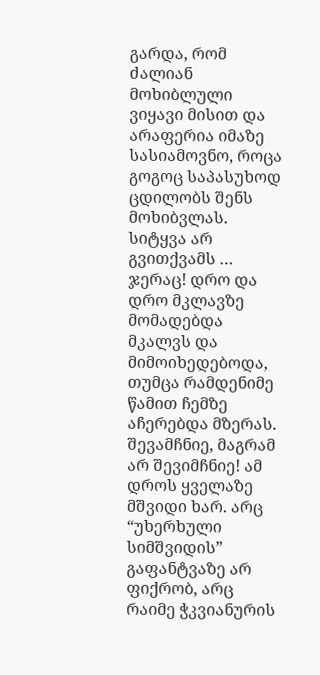გარდა, რომ ძალიან მოხიბლული ვიყავი მისით და არაფერია იმაზე სასიამოვნო, როცა გოგოც საპასუხოდ ცდილობს შენს მოხიბვლას. სიტყვა არ გვითქვამს … ჯერაც! დრო და დრო მკლავზე მომადებდა მკალვს და მიმოიხედებოდა, თუმცა რამდენიმე წამით ჩემზე აჩერებდა მზერას. შევამჩნიე, მაგრამ არ შევიმჩნიე! ამ დროს ყველაზე მშვიდი ხარ. არც “უხერხული სიმშვიდის” გაფანტვაზე არ ფიქრობ, არც რაიმე ჭკვიანურის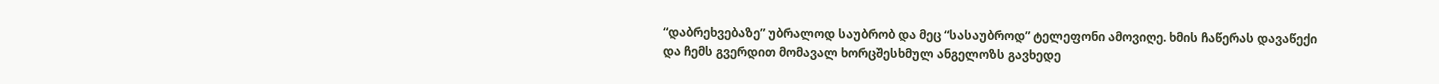“დაბრეხვებაზე” უბრალოდ საუბრობ და მეც “სასაუბროდ” ტელეფონი ამოვიღე. ხმის ჩაწერას დავაწექი და ჩემს გვერდით მომავალ ხორცშესხმულ ანგელოზს გავხედე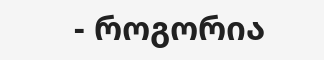- როგორია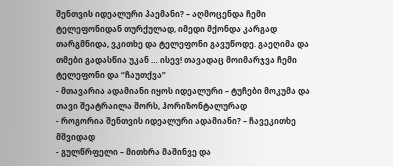შენთვის იდეალური პაემანი? – აღმოცენდა ჩემი ტელეფონიდან თურქულად, იმედი მქონდა კარგად თარგმნიდა, ვკითხე და ტელეფონი გავუწოდე. გაეღიმა და თმები გადასწია უკან … ისევ! თავადაც მოიმარჯვა ჩემი ტელეფონი და “ჩაუთქვა”
- მთავარია ადამიანი იყოს იდეალური – ტუჩები მოკუმა და თავი შეატრაილა შორს, ჰორიზონტალურად
- როგორია შენთვის იდეალური ადამიანი? – ჩავეკითხე მშვიდად
- გულწრფელი – მითხრა მაშინვე და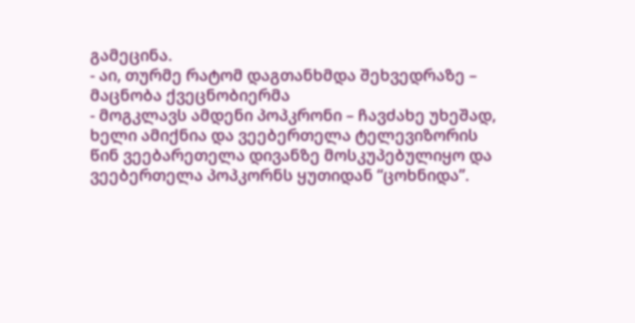გამეცინა.
- აი, თურმე რატომ დაგთანხმდა შეხვედრაზე – მაცნობა ქვეცნობიერმა
- მოგკლავს ამდენი პოპკრონი – ჩავძახე უხეშად, ხელი ამიქნია და ვეებერთელა ტელევიზორის წინ ვეებარეთელა დივანზე მოსკუპებულიყო და ვეებერთელა პოპკორნს ყუთიდან “ცოხნიდა”.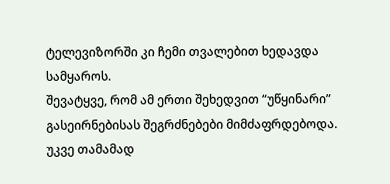ტელევიზორში კი ჩემი თვალებით ხედავდა სამყაროს.
შევატყვე, რომ ამ ერთი შეხედვით “უწყინარი” გასეირნებისას შეგრძნებები მიმძაფრდებოდა.
უკვე თამამად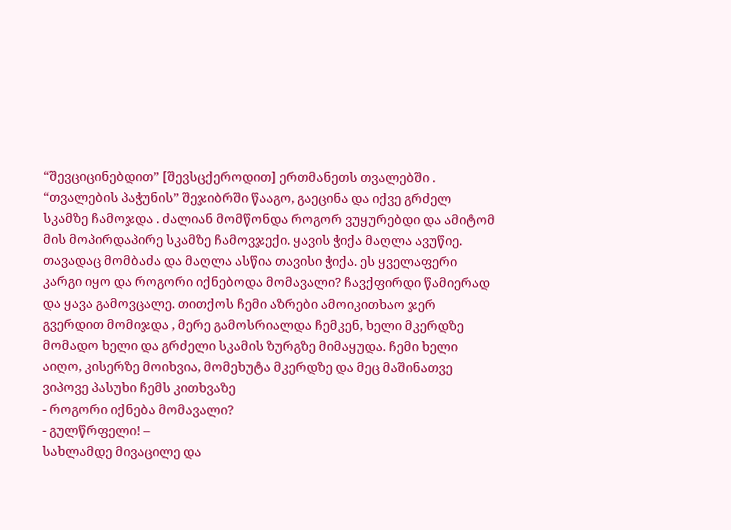“შევციცინებდით” [შევსცქეროდით] ერთმანეთს თვალებში . “თვალების პაჭუნის” შეჯიბრში წააგო, გაეცინა და იქვე გრძელ სკამზე ჩამოჯდა . ძალიან მომწონდა როგორ ვუყურებდი და ამიტომ მის მოპირდაპირე სკამზე ჩამოვჯექი. ყავის ჭიქა მაღლა ავუწიე. თავადაც მომბაძა და მაღლა ასწია თავისი ჭიქა. ეს ყველაფერი კარგი იყო და როგორი იქნებოდა მომავალი? ჩავქფირდი წამიერად და ყავა გამოვცალე. თითქოს ჩემი აზრები ამოიკითხაო ჯერ გვერდით მომიჯდა , მერე გამოსრიალდა ჩემკენ, ხელი მკერდზე მომადო ხელი და გრძელი სკამის ზურგზე მიმაყუდა. ჩემი ხელი აიღო, კისერზე მოიხვია, მომეხუტა მკერდზე და მეც მაშინათვე ვიპოვე პასუხი ჩემს კითხვაზე
- როგორი იქნება მომავალი?
- გულწრფელი! –
სახლამდე მივაცილე და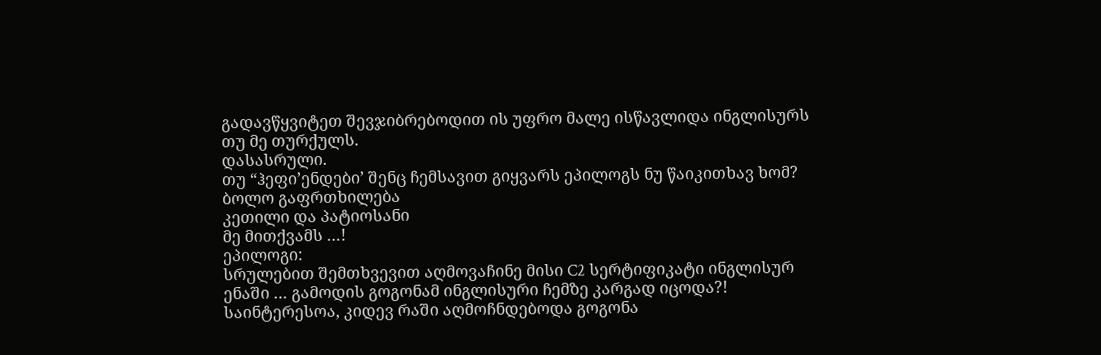გადავწყვიტეთ შევჯიბრებოდით ის უფრო მალე ისწავლიდა ინგლისურს თუ მე თურქულს.
დასასრული.
თუ “ჰეფი’ენდები’ შენც ჩემსავით გიყვარს ეპილოგს ნუ წაიკითხავ ხომ?
ბოლო გაფრთხილება
კეთილი და პატიოსანი
მე მითქვამს …!
ეპილოგი:
სრულებით შემთხვევით აღმოვაჩინე მისი C2 სერტიფიკატი ინგლისურ ენაში … გამოდის გოგონამ ინგლისური ჩემზე კარგად იცოდა?! საინტერესოა, კიდევ რაში აღმოჩნდებოდა გოგონა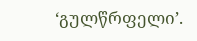‘გულწრფელი’.